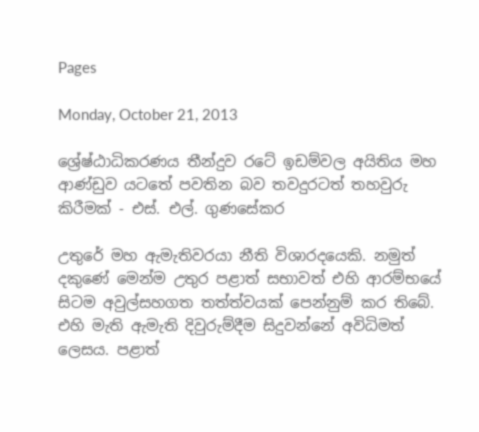Pages

Monday, October 21, 2013

ශ්‍රේෂ්ඨාධිකරණය තීන්දුව රටේ ඉඩම්වල අයිතිය මහ ආණ්‌ඩුව යටතේ පවතින බව තවදුරටත් තහවුරු කිරීමක්‌ - එස්‌. එල්. ගුණසේකර

උතුරේ මහ ඇමැතිවරයා නීති විශාරදයෙකි. නමුත් දකුණේ මෙන්ම උතුර පළාත් සභාවත් එහි ආරම්භයේ සිටම අවුල්සහගත තත්ත්වයක්‌ පෙන්නුම් කර තිබේ. එහි මැති ඇමැති දිවුරුම්දීම සිදුවන්නේ අවිධිමත් ලෙසය. පළාත්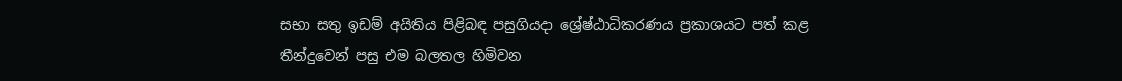සභා සතු ඉඩම් අයිතිය පිළිබඳ පසුගියදා ශ්‍රේෂ්ඨාධිකරණය ප්‍රකාශයට පත් කළ තීන්දුවෙන් පසු එම බලතල හිමිවන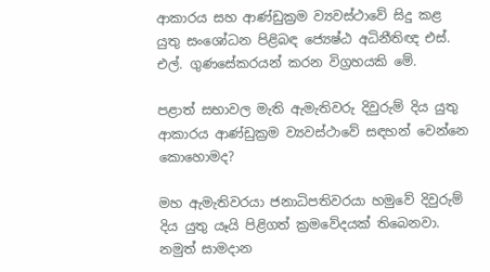ආකාරය සහ ආණ්‌ඩුක්‍රම ව්‍යවස්‌ථාවේ සිදු කළ යුතු සංශෝධන පිළිබඳ ජ්‍යෙෂ්ඨ අධිනීතිඥ එස්‌. එල්. ගුණසේකරයන් කරන විග්‍රහයකි මේ.

පළාත් සභාවල මැති ඇමැතිවරු දිවුරුම් දිය යුතු ආකාරය ආණ්‌ඩුක්‍රම ව්‍යවස්‌ථාවේ සඳහන් වෙන්නෙ කොහොමද?

මහ ඇමැතිවරයා ජනාධිපතිවරයා හමුවේ දිවුරුම් දිය යුතු යෑයි පිළිගත් ක්‍රමවේදයක්‌ තිබෙනවා. නමුත් සාමදාන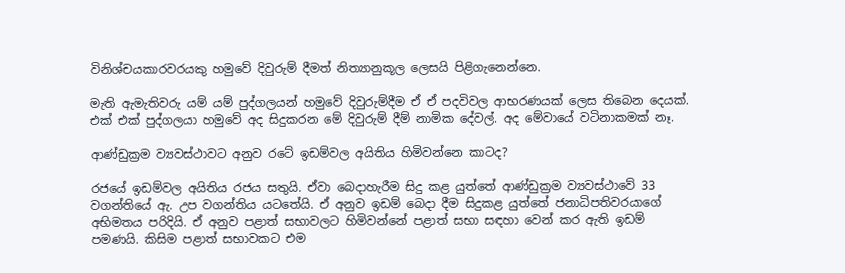විනිශ්චයකාරවරයකු හමුවේ දිවුරුම් දීමත් නිත්‍යානුකූල ලෙසයි පිළිගැනෙන්නෙ.

මැති ඇමැතිවරු යම් යම් පුද්ගලයන් හමුවේ දිවුරුම්දීම ඒ ඒ පදවිවල ආභරණයක්‌ ලෙස තිබෙන දෙයක්‌. එක්‌ එක්‌ පුද්ගලයා හමුවේ අද සිදුකරන මේ දිවුරුම් දීම් නාමික දේවල්. අද මේවායේ වටිනාකමක්‌ නෑ.

ආණ්‌ඩුක්‍රම ව්‍යවස්‌ථාවට අනුව රටේ ඉඩම්වල අයිතිය හිමිවන්නෙ කාටද?

රජයේ ඉඩම්වල අයිතිය රජය සතුයි. ඒවා බෙදාහැරීම සිදු කළ යුත්තේ ආණ්‌ඩුක්‍රම ව්‍යවස්‌ථාවේ 33 වගන්තියේ ඇ. උප වගන්තිය යටතේයි. ඒ අනුව ඉඩම් බෙදා දීම සිදුකළ යුත්තේ ජනාධිපතිවරයාගේ අභිමතය පරිදියි. ඒ අනුව පළාත් සභාවලට හිමිවන්නේ පළාත් සභා සඳහා වෙන් කර ඇති ඉඩම් පමණයි. කිසිම පළාත් සභාවකට එම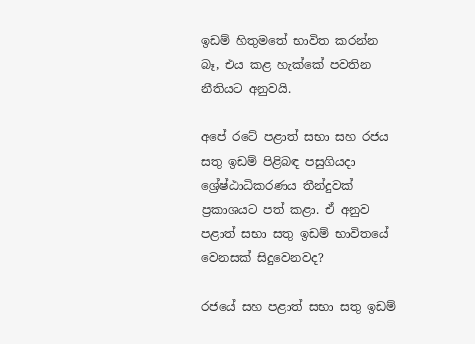ඉඩම් හිතුමතේ භාවිත කරන්න බෑ, එය කළ හැක්‌කේ පවතින නීතියට අනුවයි.

අපේ රටේ පළාත් සභා සහ රජය සතු ඉඩම් පිළිබඳ පසුගියදා ශ්‍රේෂ්ඨාධිකරණය තීන්දුවක්‌ ප්‍රකාශයට පත් කළා. ඒ අනුව පළාත් සභා සතු ඉඩම් භාවිතයේ වෙනසක්‌ සිදුවෙනවද?

රජයේ සහ පළාත් සභා සතු ඉඩම්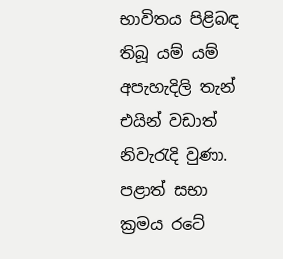භාවිතය පිළිබඳ තිබූ යම් යම් අපැහැදිලි තැන් එයින් වඩාත් නිවැරැදි වුණා. පළාත් සභා ක්‍රමය රටේ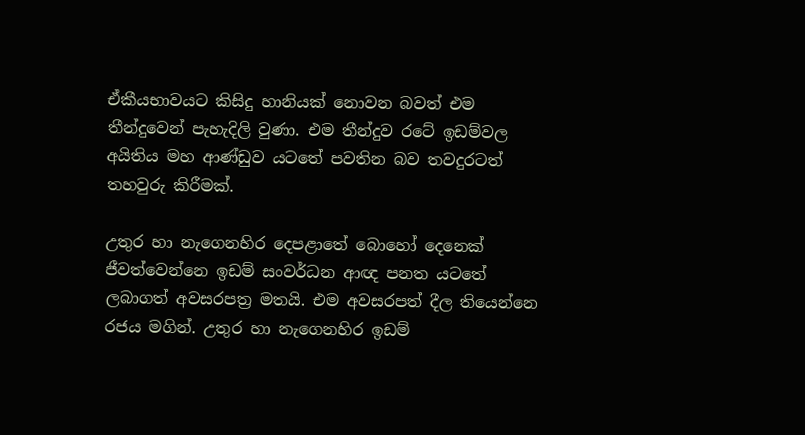ඒකීයභාවයට කිසිදු හානියක්‌ නොවන බවත් එම තීන්දුවෙන් පැහැදිලි වුණා. එම තීන්දුව රටේ ඉඩම්වල අයිතිය මහ ආණ්‌ඩුව යටතේ පවතින බව තවදුරටත් තහවුරු කිරීමක්‌.

උතුර හා නැගෙනහිර දෙපළාතේ බොහෝ දෙනෙක්‌ ජීවත්වෙන්නෙ ඉඩම් සංවර්ධන ආඥ පනත යටතේ ලබාගත් අවසරපත්‍ර මතයි. එම අවසරපත් දීල තියෙන්නෙ රජය මගින්. උතුර හා නැගෙනහිර ඉඩම්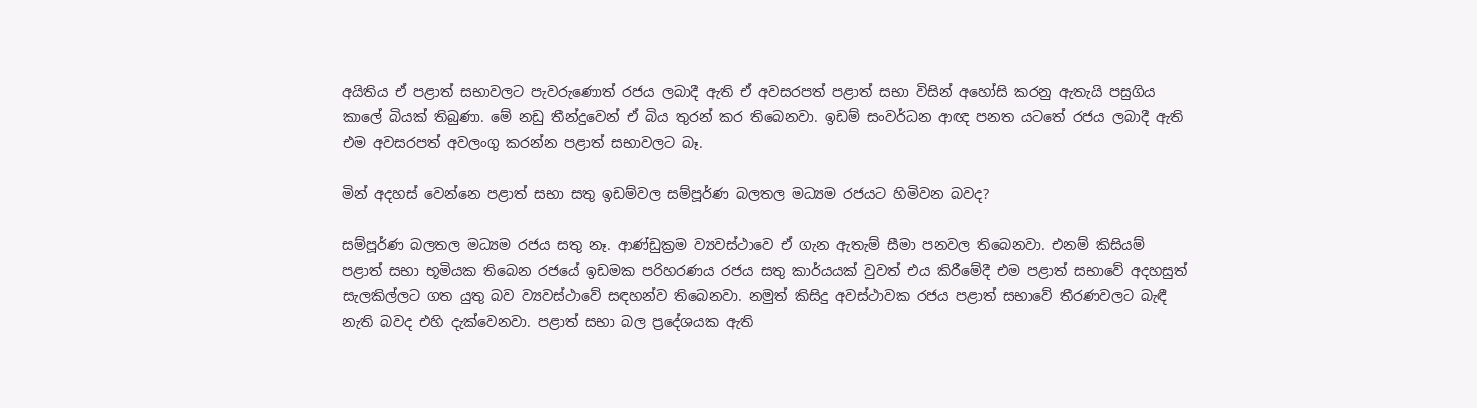අයිතිය ඒ පළාත් සභාවලට පැවරුණොත් රජය ලබාදී ඇති ඒ අවසරපත් පළාත් සභා විසින් අහෝසි කරනු ඇතැයි පසුගිය කාලේ බියක්‌ තිබුණා. මේ නඩු තීන්දුවෙන් ඒ බිය තුරන් කර තිබෙනවා. ඉඩම් සංවර්ධන ආඥ පනත යටතේ රජය ලබාදී ඇති එම අවසරපත් අවලංගු කරන්න පළාත් සභාවලට බෑ.

මින් අදහස්‌ වෙන්නෙ පළාත් සභා සතු ඉඩම්වල සම්පූර්ණ බලතල මධ්‍යම රජයට හිමිවන බවද?

සම්පූර්ණ බලතල මධ්‍යම රජය සතු නෑ. ආණ්‌ඩුක්‍රම ව්‍යවස්‌ථාවෙ ඒ ගැන ඇතැම් සීමා පනවල තිබෙනවා. එනම් කිසියම් පළාත් සභා භූමියක තිබෙන රජයේ ඉඩමක පරිහරණය රජය සතු කාර්යයක්‌ වුවත් එය කිරීමේදී එම පළාත් සභාවේ අදහසුත් සැලකිල්ලට ගත යුතු බව ව්‍යවස්‌ථාවේ සඳහන්ව තිබෙනවා. නමුත් කිසිදු අවස්‌ථාවක රජය පළාත් සභාවේ තීරණවලට බැඳී නැති බවද එහි දැක්‌වෙනවා. පළාත් සභා බල ප්‍රදේශයක ඇති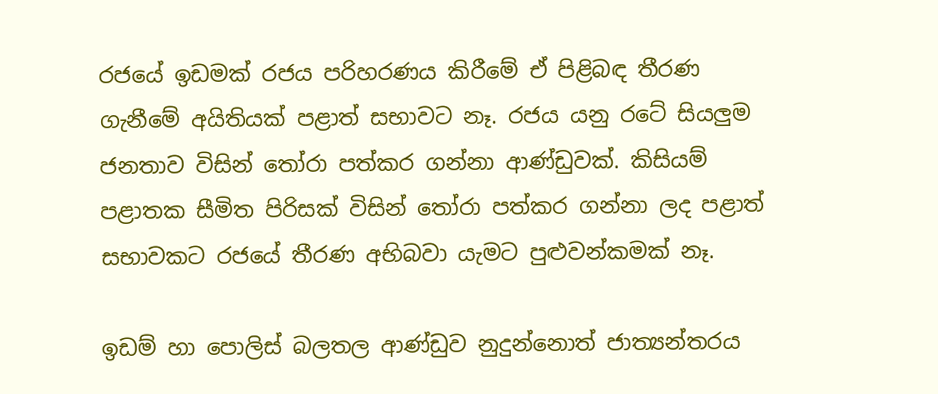රජයේ ඉඩමක්‌ රජය පරිහරණය කිරීමේ ඒ පිළිබඳ තීරණ ගැනීමේ අයිතියක්‌ පළාත් සභාවට නෑ. රජය යනු රටේ සියලුම ජනතාව විසින් තෝරා පත්කර ගන්නා ආණ්‌ඩුවක්‌. කිසියම් පළාතක සීමිත පිරිසක්‌ විසින් තෝරා පත්කර ගන්නා ලද පළාත් සභාවකට රජයේ තීරණ අභිබවා යැමට පුළුවන්කමක්‌ නෑ.

ඉඩම් හා පොලිස්‌ බලතල ආණ්‌ඩුව නුදුන්නොත් ජාත්‍යන්තරය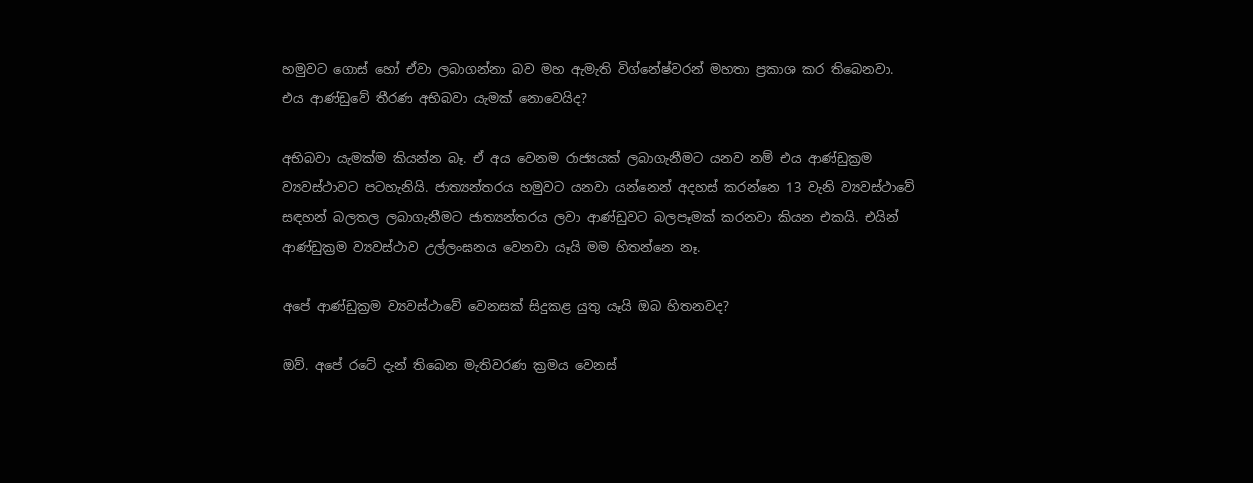හමුවට ගොස්‌ හෝ ඒවා ලබාගන්නා බව මහ ඇමැති විග්නේෂ්වරන් මහතා ප්‍රකාශ කර තිබෙනවා. එය ආණ්‌ඩුවේ තීරණ අභිබවා යැමක්‌ නොවෙයිද?

අභිබවා යැමක්‌ම කියන්න බෑ. ඒ අය වෙනම රාජ්‍යයක්‌ ලබාගැනීමට යනව නම් එය ආණ්‌ඩුක්‍රම ව්‍යවස්‌ථාවට පටහැනියි. ජාත්‍යන්තරය හමුවට යනවා යන්නෙන් අදහස්‌ කරන්නෙ 13 වැනි ව්‍යවස්‌ථාවේ සඳහන් බලතල ලබාගැනීමට ජාත්‍යන්තරය ලවා ආණ්‌ඩුවට බලපෑමක්‌ කරනවා කියන එකයි. එයින් ආණ්‌ඩුක්‍රම ව්‍යවස්‌ථාව උල්ලංඝනය වෙනවා යෑයි මම හිතන්නෙ නෑ.

අපේ ආණ්‌ඩුක්‍රම ව්‍යවස්‌ථාවේ වෙනසක්‌ සිදුකළ යුතු යෑයි ඔබ හිතනවද?

ඔව්. අපේ රටේ දැන් තිබෙන මැතිවරණ ක්‍රමය වෙනස්‌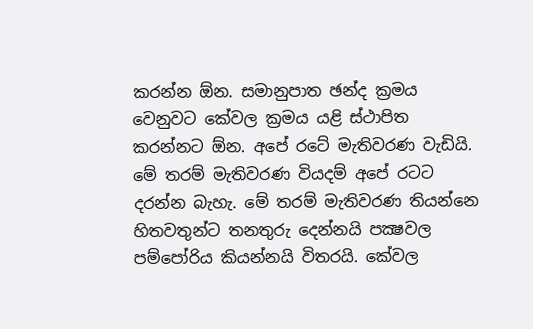කරන්න ඕන. සමානුපාත ඡන්ද ක්‍රමය වෙනුවට කේවල ක්‍රමය යළි ස්‌ථාපිත කරන්නට ඕන. අපේ රටේ මැතිවරණ වැඩියි. මේ තරම් මැතිවරණ වියදම් අපේ රටට දරන්න බැහැ. මේ තරම් මැතිවරණ තියන්නෙ හිතවතුන්ට තනතුරු දෙන්නයි පක්‍ෂවල පම්පෝරිය කියන්නයි විතරයි. කේවල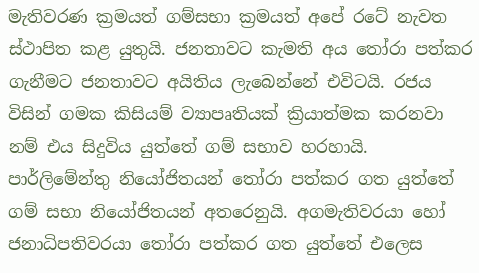මැතිවරණ ක්‍රමයත් ගම්සභා ක්‍රමයත් අපේ රටේ නැවත ස්‌ථාපිත කළ යුතුයි. ජනතාවට කැමති අය තෝරා පත්කර ගැනීමට ජනතාවට අයිතිය ලැබෙන්නේ එවිටයි. රජය විසින් ගමක කිසියම් ව්‍යාපෘතියක්‌ ක්‍රියාත්මක කරනවා නම් එය සිදුවිය යුත්තේ ගම් සභාව හරහායි. පාර්ලිමේන්තු නියෝජිතයන් තෝරා පත්කර ගත යුත්තේ ගම් සභා නියෝජිතයන් අතරෙනුයි. අගමැතිවරයා හෝ ජනාධිපතිවරයා තෝරා පත්කර ගත යුත්තේ එලෙස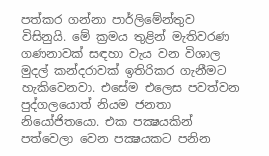පත්කර ගන්නා පාර්ලිමේන්තුව විසිනුයි. මේ ක්‍රමය තුළින් මැතිවරණ ගණනාවක්‌ සඳහා වැය වන විශාල මුදල් කන්දරාවක්‌ ඉතිරිකර ගැනීමට හැකිවෙනවා. එසේම එලෙස පවත්වන පුද්ගලයොත් නියම ජනතා නියෝජිතයො. එක පක්‍ෂයකින් පත්වෙලා වෙන පක්‍ෂයකට පනින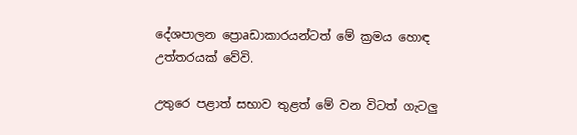දේශපාලන ප්‍රොaඩාකාරයන්ටත් මේ ක්‍රමය හොඳ උත්තරයක්‌ වේවි.

උතුරෙ පළාත් සභාව තුළත් මේ වන විටත් ගැටලු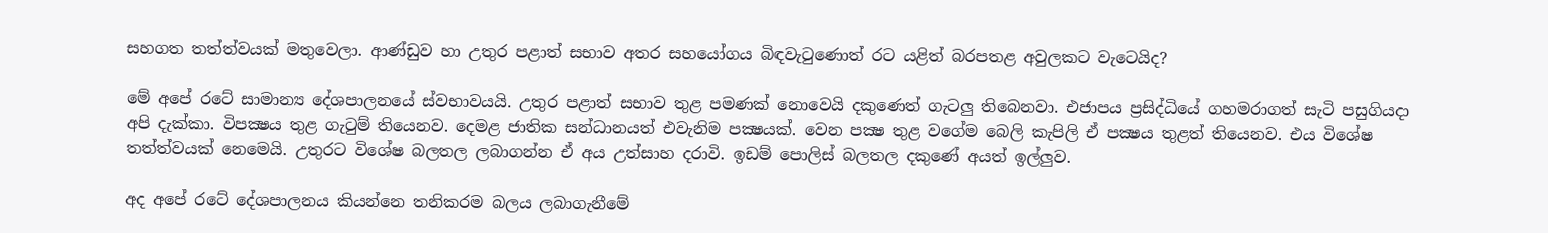සහගත තත්ත්වයක්‌ මතුවෙලා. ආණ්‌ඩුව හා උතුර පළාත් සභාව අතර සහයෝගය බිඳවැටුණොත් රට යළිත් බරපතළ අවුලකට වැටෙයිද?

මේ අපේ රටේ සාමාන්‍ය දේශපාලනයේ ස්‌වභාවයයි. උතුර පළාත් සභාව තුළ පමණක්‌ නොවෙයි දකුණෙත් ගැටලු තිබෙනවා. එජාපය ප්‍රසිද්ධියේ ගහමරාගත් සැටි පසුගියදා අපි දැක්‌කා. විපක්‍ෂය තුළ ගැටුම් තියෙනව. දෙමළ ජාතික සන්ධානයත් එවැනිම පක්‍ෂයක්‌. වෙන පක්‍ෂ තුළ වගේම බෙලි කැපිලි ඒ පක්‍ෂය තුළත් තියෙනව. එය විශේෂ තත්ත්වයක්‌ නෙමෙයි. උතුරට විශේෂ බලතල ලබාගන්න ඒ අය උත්සාහ දරාවි. ඉඩම් පොලිස්‌ බලතල දකුණේ අයත් ඉල්ලුව.

අද අපේ රටේ දේශපාලනය කියන්නෙ තනිකරම බලය ලබාගැනීමේ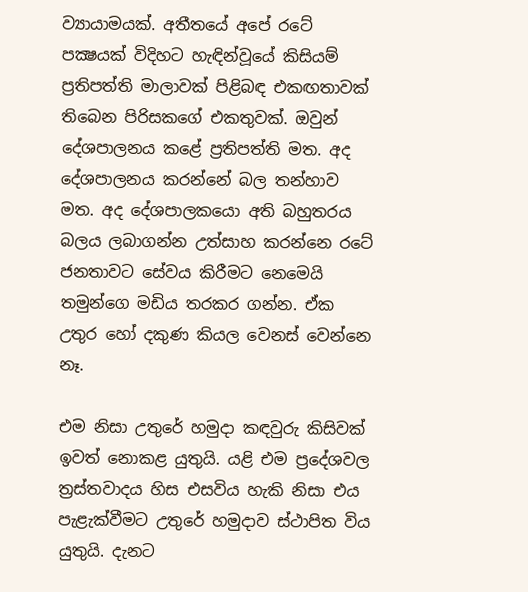ව්‍යායාමයක්‌. අතීතයේ අපේ රටේ පක්‍ෂයක්‌ විදිහට හැඳින්වූයේ කිසියම් ප්‍රතිපත්ති මාලාවක්‌ පිළිබඳ එකඟතාවක්‌ තිබෙන පිරිසකගේ එකතුවක්‌. ඔවුන් දේශපාලනය කළේ ප්‍රතිපත්ති මත. අද දේශපාලනය කරන්නේ බල තන්හාව මත. අද දේශපාලකයො අති බහුතරය බලය ලබාගන්න උත්සාහ කරන්නෙ රටේ ජනතාවට සේවය කිරීමට නෙමෙයි තමුන්ගෙ මඩිය තරකර ගන්න. ඒක උතුර හෝ දකුණ කියල වෙනස්‌ වෙන්නෙ නෑ.

එම නිසා උතුරේ හමුදා කඳවුරු කිසිවක්‌ ඉවත් නොකළ යුතුයි. යළි එම ප්‍රදේශවල ත්‍රස්‌තවාදය හිස එසවිය හැකි නිසා එය පැළැක්‌වීමට උතුරේ හමුදාව ස්‌ථාපිත විය යුතුයි. දැනට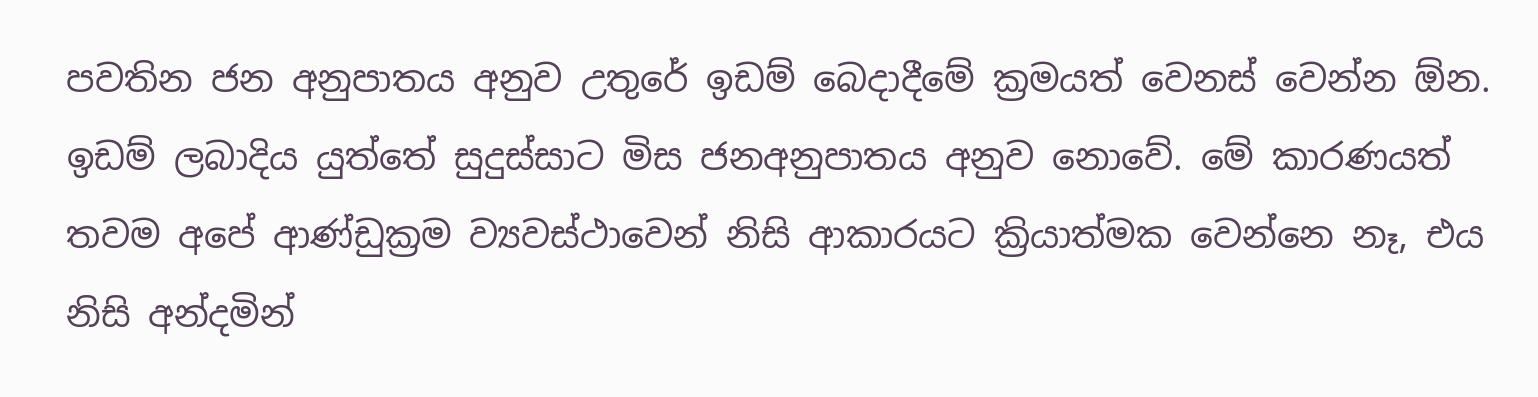පවතින ජන අනුපාතය අනුව උතුරේ ඉඩම් බෙදාදීමේ ක්‍රමයත් වෙනස්‌ වෙන්න ඕන. ඉඩම් ලබාදිය යුත්තේ සුදුස්‌සාට මිස ජනඅනුපාතය අනුව නොවේ. මේ කාරණයත් තවම අපේ ආණ්‌ඩුක්‍රම ව්‍යවස්‌ථාවෙන් නිසි ආකාරයට ක්‍රියාත්මක වෙන්නෙ නෑ, එය නිසි අන්දමින්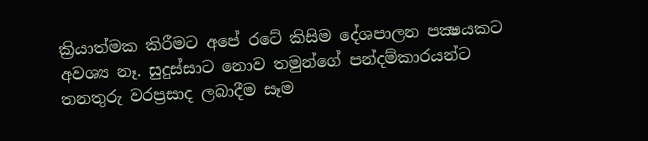ක්‍රියාත්මක කිරීමට අපේ රටේ කිසිම දේශපාලන පක්‍ෂයකට අවශ්‍ය නෑ. සුදුස්‌සාට නොව තමුන්ගේ පන්දම්කාරයන්ට තනතුරු වරප්‍රසාද ලබාදීම සෑම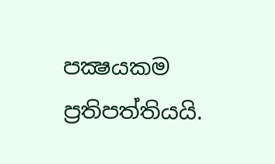පක්‍ෂයකම ප්‍රතිපත්තියයි.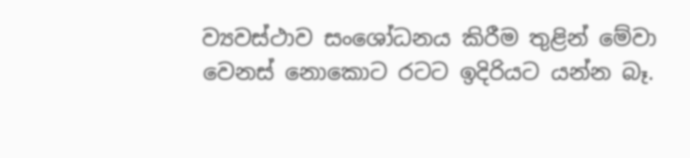ව්‍යවස්‌ථාව සංශෝධනය කිරීම තුළින් මේවා වෙනස්‌ නොකොට රටට ඉදිරියට යන්න බෑ.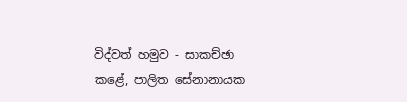විද්වත් හමුව - සාකච්ඡා කළේ, පාලිත සේනානායක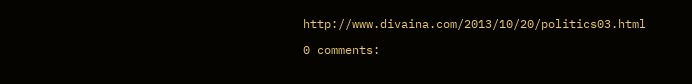http://www.divaina.com/2013/10/20/politics03.html

0 comments: